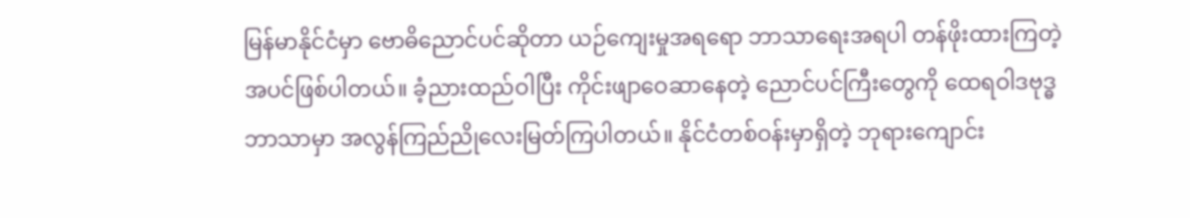မြန်မာနိုင်ငံမှာ ဗောဓိညောင်ပင်ဆိုတာ ယဉ်ကျေးမှုအရရော ဘာသာရေးအရပါ တန်ဖိုးထားကြတဲ့ အပင်ဖြစ်ပါတယ်။ ခံ့ညားထည်ဝါပြီး ကိုင်းဖျာဝေဆာနေတဲ့ ညောင်ပင်ကြီးတွေကို ထေရဝါဒဗုဒ္ဓဘာသာမှာ အလွန်ကြည်ညိုလေးမြတ်ကြပါတယ်။ နိုင်ငံတစ်ဝန်းမှာရှိတဲ့ ဘုရားကျောင်း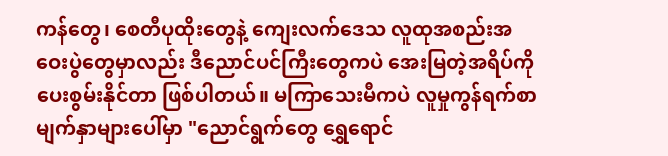ကန်တွေ၊ စေတီပုထိုးတွေနဲ့ ကျေးလက်ဒေသ လူထုအစည်းအဝေးပွဲတွေမှာလည်း ဒီညောင်ပင်ကြီးတွေကပဲ အေးမြတဲ့အရိပ်ကို ပေးစွမ်းနိုင်တာ ဖြစ်ပါတယ်။ မကြာသေးမီကပဲ လူမှုကွန်ရက်စာမျက်နှာများပေါ်မှာ "ညောင်ရွက်တွေ ရွှေရောင်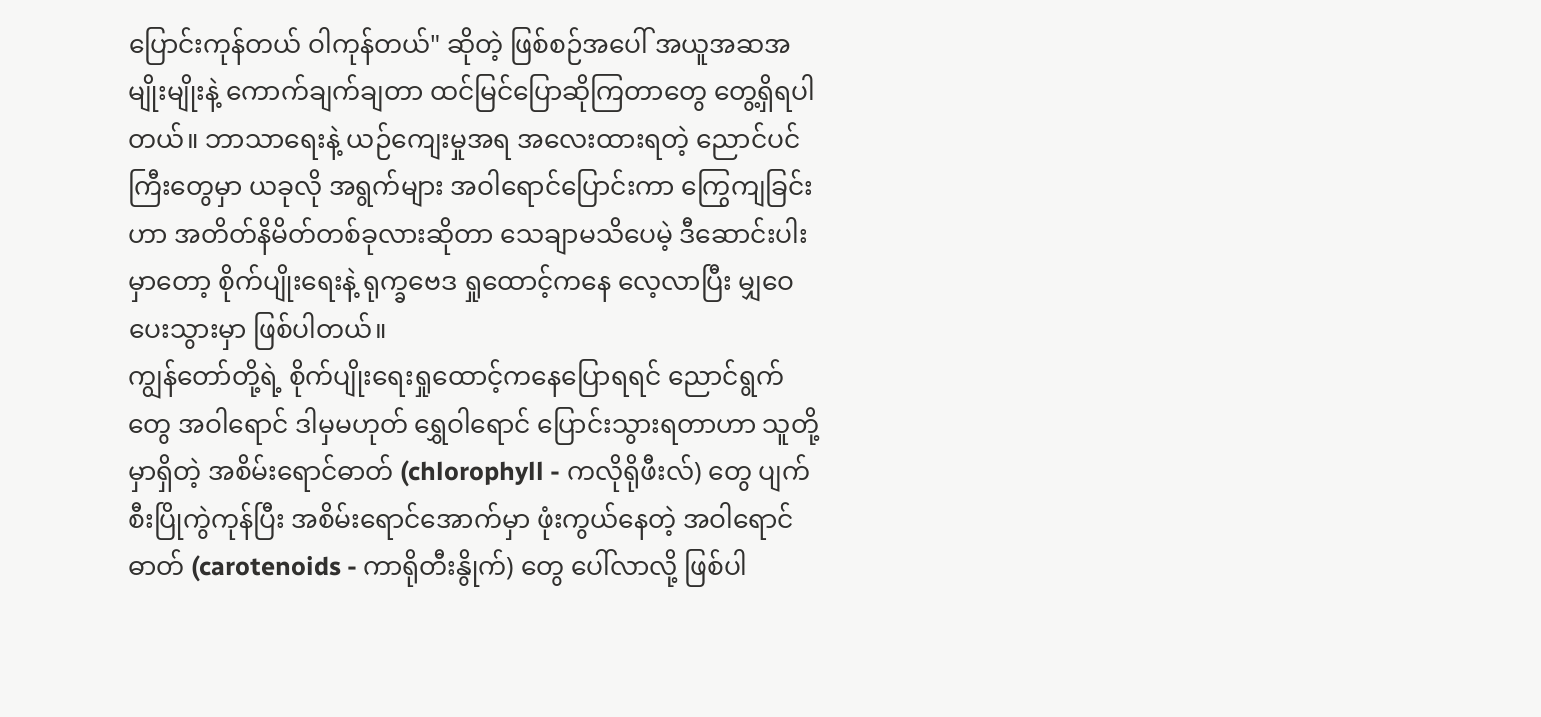ပြောင်းကုန်တယ် ဝါကုန်တယ်" ဆိုတဲ့ ဖြစ်စဉ်အပေါ် အယူအဆအမျိုးမျိုးနဲ့ ကောက်ချက်ချတာ ထင်မြင်ပြောဆိုကြတာတွေ တွေ့ရှိရပါတယ်။ ဘာသာရေးနဲ့ ယဉ်ကျေးမှုအရ အလေးထားရတဲ့ ညောင်ပင်ကြီးတွေမှာ ယခုလို အရွက်များ အဝါရောင်ပြောင်းကာ ကြွေကျခြင်းဟာ အတိတ်နိမိတ်တစ်ခုလားဆိုတာ သေချာမသိပေမဲ့ ဒီဆောင်းပါးမှာတော့ စိုက်ပျိုးရေးနဲ့ ရုက္ခဗေဒ ရှုထောင့်ကနေ လေ့လာပြီး မျှဝေပေးသွားမှာ ဖြစ်ပါတယ်။
ကျွန်တော်တို့ရဲ့ စိုက်ပျိုးရေးရှုထောင့်ကနေပြောရရင် ညောင်ရွက်တွေ အဝါရောင် ဒါမှမဟုတ် ရွှေဝါရောင် ပြောင်းသွားရတာဟာ သူတို့မှာရှိတဲ့ အစိမ်းရောင်ဓာတ် (chlorophyll - ကလိုရိုဖီးလ်) တွေ ပျက်စီးပြိုကွဲကုန်ပြီး အစိမ်းရောင်အောက်မှာ ဖုံးကွယ်နေတဲ့ အဝါရောင်ဓာတ် (carotenoids - ကာရိုတီးနွိုက်) တွေ ပေါ်လာလို့ ဖြစ်ပါ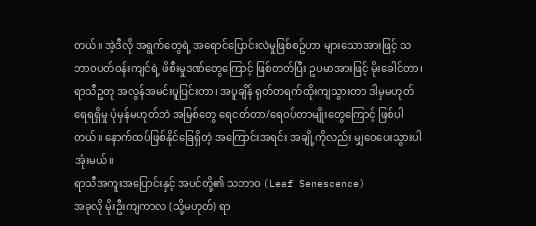တယ်။ အဲ့ဒီလို အရွက်တွေရဲ့ အရောင်ပြောင်းလဲမှုဖြစ်စဥ်ဟာ များသောအားဖြင့် သဘာဝပတ်ဝန်းကျင်ရဲ့ ဖိစီးမှုဒဏ်တွေကြောင့် ဖြစ်တတ်ပြီး ဥပမာအားဖြင့် မိုးခေါင်တာ၊ ရာသီဥတု အလွန်အမင်းပူပြင်းတာ၊ အပူချိန် ရုတ်တရက်ထိုးကျသွားတာ ဒါမှမဟုတ် ရေရရှိမှု ပုံမှန်မဟုတ်ဘဲ အမြစ်တွေ ရေငတ်တာ/ရေဝပ်တာမျိုးတွေကြောင့် ဖြစ်ပါတယ်။ နောက်ထပ်ဖြစ်နိုင်ခြေရှိတဲ့ အကြောင်းအရင်း အချို့ကိုလည်း မျှဝေပေးသွားပါအုံးမယ်။
ရာသီအကူးအပြောင်းနှင့် အပင်တို့၏ သဘာဝ (Leaf Senescence)
အခုလို မိုးဦးကျကာလ (သို့မဟုတ်) ရာ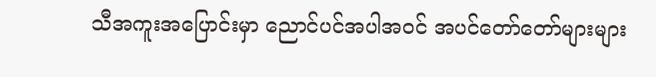သီအကူးအပြောင်းမှာ ညောင်ပင်အပါအဝင် အပင်တော်တော်များများ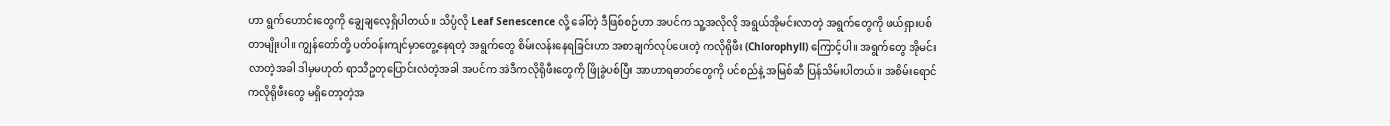ဟာ ရွက်ဟောင်းတွေကို ချွေချလေ့ရှိပါတယ်။ သိပ္ပံလို Leaf Senescence လို့ ခေါ်တဲ့ ဒီဖြစ်စဉ်ဟာ အပင်က သူ့အလိုလို အရွယ်အိုမင်းလာတဲ့ အရွက်တွေကို ဖယ်ရှားပစ်တာမျိုးပါ။ ကျွန်တော်တို့ ပတ်ဝန်းကျင်မှာတွေ့နေရတဲ့ အရွက်တွေ စိမ်းလန်းနေရခြင်းဟာ အစာချက်လုပ်ပေးတဲ့ ကလိုရိုဖီး (Chlorophyll) ကြောင့်ပါ။ အရွက်တွေ အိုမင်းလာတဲ့အခါ ဒါမှမဟုတ် ရာသီဥတုပြောင်းလဲတဲ့အခါ အပင်က အဲဒီကလိုရိုဖီးတွေကို ဖြိုခွဲပစ်ပြီး အာဟာရဓာတ်တွေကို ပင်စည်နဲ့ အမြစ်ဆီ ပြန်သိမ်းပါတယ်။ အစိမ်းရောင် ကလိုရိုဖီးတွေ မရှိတော့တဲ့အ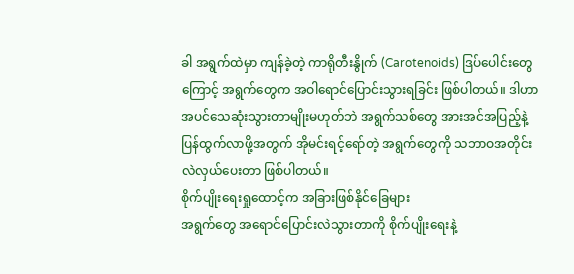ခါ အရွက်ထဲမှာ ကျန်ခဲ့တဲ့ ကာရိုတီးနွိုက် (Carotenoids) ဒြပ်ပေါင်းတွေကြောင့် အရွက်တွေက အဝါရောင်ပြောင်းသွားရခြင်း ဖြစ်ပါတယ်။ ဒါဟာ အပင်သေဆုံးသွားတာမျိုးမဟုတ်ဘဲ အရွက်သစ်တွေ အားအင်အပြည့်နဲ့ ပြန်ထွက်လာဖို့အတွက် အိုမင်းရင့်ရော်တဲ့ အရွက်တွေကို သဘာဝအတိုင်း လဲလှယ်ပေးတာ ဖြစ်ပါတယ်။
စိုက်ပျိုးရေးရှုထောင့်က အခြားဖြစ်နိုင်ခြေများ
အရွက်တွေ အရောင်ပြောင်းလဲသွားတာကို စိုက်ပျိုးရေးနဲ့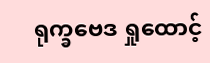ရုက္ခဗေဒ ရှုထောင့်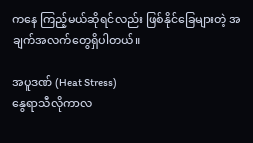ကနေ ကြည့်မယ်ဆိုရင်လည်း ဖြစ်နိုင်ခြေများတဲ့ အချက်အလက်တွေရှိပါတယ်။

အပူဒဏ် (Heat Stress)
နွေရာသီလိုကာလ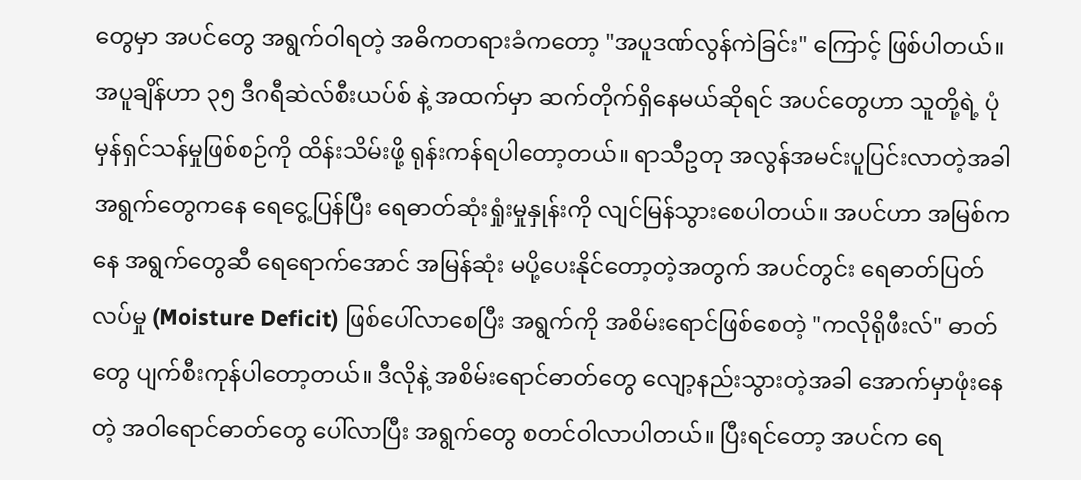တွေမှာ အပင်တွေ အရွက်ဝါရတဲ့ အဓိကတရားခံကတော့ "အပူဒဏ်လွန်ကဲခြင်း" ကြောင့် ဖြစ်ပါတယ်။ အပူချိန်ဟာ ၃၅ ဒီဂရီဆဲလ်စီးယပ်စ် နဲ့ အထက်မှာ ဆက်တိုက်ရှိနေမယ်ဆိုရင် အပင်တွေဟာ သူတို့ရဲ့ ပုံမှန်ရှင်သန်မှုဖြစ်စဉ်ကို ထိန်းသိမ်းဖို့ ရုန်းကန်ရပါတော့တယ်။ ရာသီဥတု အလွန်အမင်းပူပြင်းလာတဲ့အခါ အရွက်တွေကနေ ရေငွေ့ပြန်ပြီး ရေဓာတ်ဆုံးရှုံးမှုနှုန်းကို လျင်မြန်သွားစေပါတယ်။ အပင်ဟာ အမြစ်ကနေ အရွက်တွေဆီ ရေရောက်အောင် အမြန်ဆုံး မပို့ပေးနိုင်တော့တဲ့အတွက် အပင်တွင်း ရေဓာတ်ပြတ်လပ်မှု (Moisture Deficit) ဖြစ်ပေါ်လာစေပြီး အရွက်ကို အစိမ်းရောင်ဖြစ်စေတဲ့ "ကလိုရိုဖီးလ်" ဓာတ်တွေ ပျက်စီးကုန်ပါတော့တယ်။ ဒီလိုနဲ့ အစိမ်းရောင်ဓာတ်တွေ လျော့နည်းသွားတဲ့အခါ အောက်မှာဖုံးနေတဲ့ အဝါရောင်ဓာတ်တွေ ပေါ်လာပြီး အရွက်တွေ စတင်ဝါလာပါတယ်။ ပြီးရင်တော့ အပင်က ရေ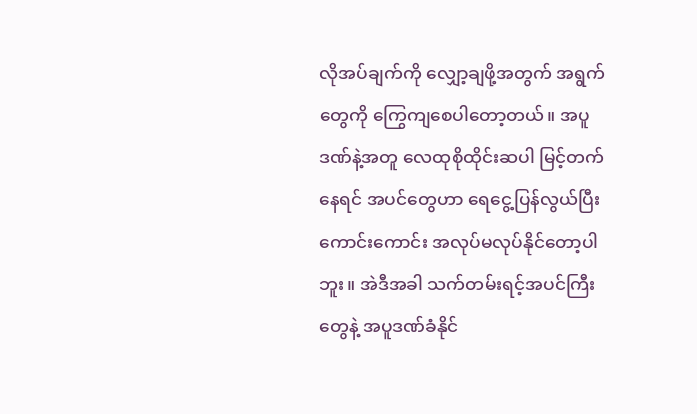လိုအပ်ချက်ကို လျှော့ချဖို့အတွက် အရွက်တွေကို ကြွေကျစေပါတော့တယ်။ အပူဒဏ်နဲ့အတူ လေထုစိုထိုင်းဆပါ မြင့်တက်နေရင် အပင်တွေဟာ ရေငွေ့ပြန်လွယ်ပြီး ကောင်းကောင်း အလုပ်မလုပ်နိုင်တော့ပါဘူး။ အဲဒီအခါ သက်တမ်းရင့်အပင်ကြီးတွေနဲ့ အပူဒဏ်ခံနိုင်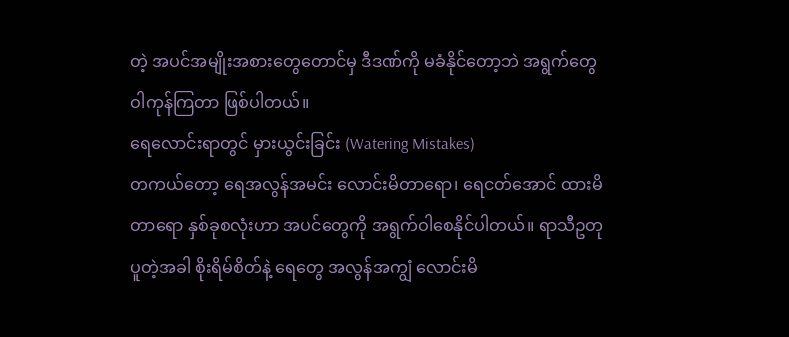တဲ့ အပင်အမျိုးအစားတွေတောင်မှ ဒီဒဏ်ကို မခံနိုင်တော့ဘဲ အရွက်တွေ ဝါကုန်ကြတာ ဖြစ်ပါတယ်။
ရေလောင်းရာတွင် မှားယွင်းခြင်း (Watering Mistakes)
တကယ်တော့ ရေအလွန်အမင်း လောင်းမိတာရော၊ ရေငတ်အောင် ထားမိတာရော နှစ်ခုစလုံးဟာ အပင်တွေကို အရွက်ဝါစေနိုင်ပါတယ်။ ရာသီဥတုပူတဲ့အခါ စိုးရိမ်စိတ်နဲ့ ရေတွေ အလွန်အကျွံ လောင်းမိ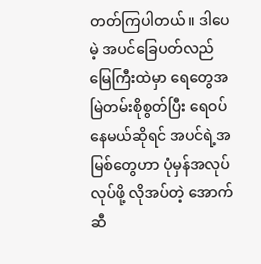တတ်ကြပါတယ်။ ဒါပေမဲ့ အပင်ခြေပတ်လည် မြေကြီးထဲမှာ ရေတွေအမြဲတမ်းစိုစွတ်ပြီး ရေဝပ်နေမယ်ဆိုရင် အပင်ရဲ့အမြစ်တွေဟာ ပုံမှန်အလုပ်လုပ်ဖို့ လိုအပ်တဲ့ အောက်ဆီ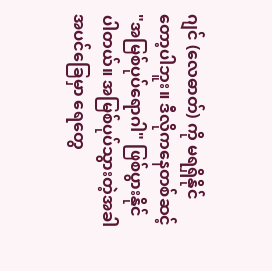ဂျင် (လေဓာတ်) ကို မရရှိနိုင်တော့ပါဘူး။ ဒီလိုကနေတစ်ဆင့် "အမြစ်ပုပ်ရောဂါ" ဖြစ်ပွားနိုင်ပါတယ်။ အမြစ်ပုပ်သွားတဲ့အခါ အပင်ခြေမှာ ရေတွေ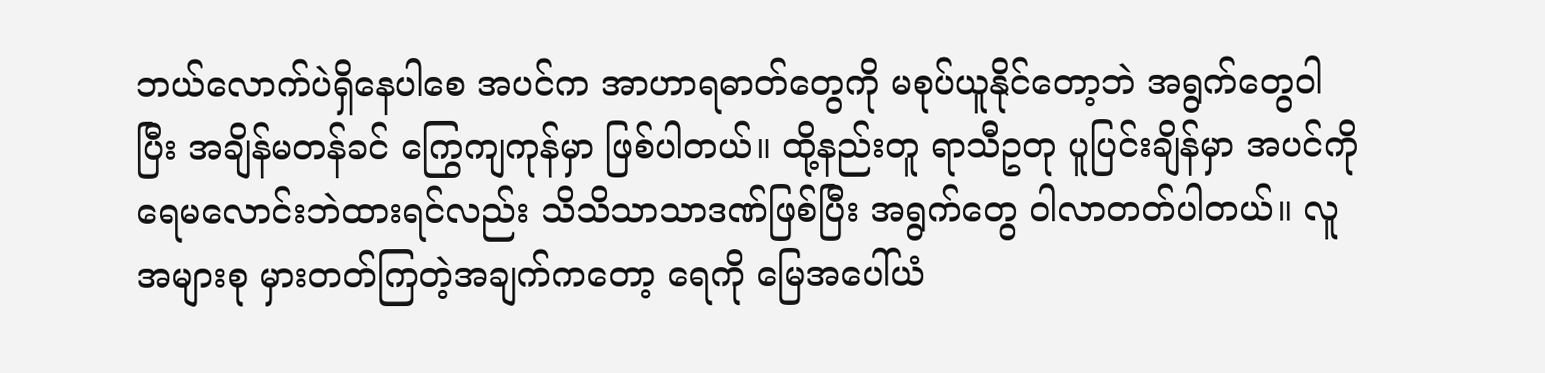ဘယ်လောက်ပဲရှိနေပါစေ အပင်က အာဟာရဓာတ်တွေကို မစုပ်ယူနိုင်တော့ဘဲ အရွက်တွေဝါပြီး အချိန်မတန်ခင် ကြွေကျကုန်မှာ ဖြစ်ပါတယ်။ ထို့နည်းတူ ရာသီဥတု ပူပြင်းချိန်မှာ အပင်ကို ရေမလောင်းဘဲထားရင်လည်း သိသိသာသာဒဏ်ဖြစ်ပြီး အရွက်တွေ ဝါလာတတ်ပါတယ်။ လူအများစု မှားတတ်ကြတဲ့အချက်ကတော့ ရေကို မြေအပေါ်ယံ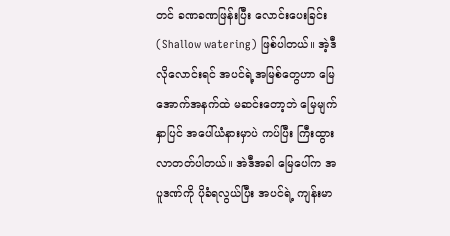တင် ခဏခဏဖြန်းပြီး လောင်းပေးခြင်း (Shallow watering) ဖြစ်ပါတယ်။ အဲ့ဒီလိုလောင်းရင် အပင်ရဲ့အမြစ်တွေဟာ မြေအောက်အနက်ထဲ မဆင်းတော့ဘဲ မြေမျက်နှာပြင် အပေါ်ယံနားမှာပဲ ကပ်ပြီး ကြီးထွားလာတတ်ပါတယ်။ အဲဒီအခါ မြေပေါ်က အပူဒဏ်ကို ပိုခံရလွယ်ပြီး အပင်ရဲ့ ကျန်းမာ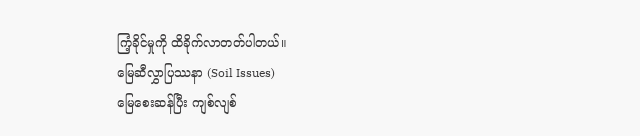ကြံ့ခိုင်မှုကို ထိခိုက်လာတတ်ပါတယ်။
မြေဆီလွှာပြဿနာ (Soil Issues)
မြေစေးဆန်ပြီး ကျစ်လျစ်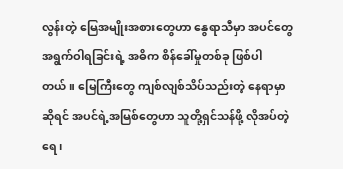လွန်းတဲ့ မြေအမျိုးအစားတွေဟာ နွေရာသီမှာ အပင်တွေ အရွက်ဝါရခြင်းရဲ့ အဓိက စိန်ခေါ်မှုတစ်ခု ဖြစ်ပါတယ်။ မြေကြီးတွေ ကျစ်လျစ်သိပ်သည်းတဲ့ နေရာမှာဆိုရင် အပင်ရဲ့အမြစ်တွေဟာ သူတို့ရှင်သန်ဖို့ လိုအပ်တဲ့ ရေ၊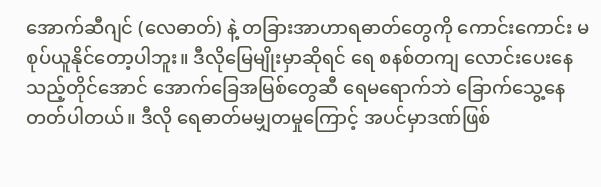အောက်ဆီဂျင် (လေဓာတ်) နဲ့ တခြားအာဟာရဓာတ်တွေကို ကောင်းကောင်း မစုပ်ယူနိုင်တော့ပါဘူး။ ဒီလိုမြေမျိုးမှာဆိုရင် ရေ စနစ်တကျ လောင်းပေးနေသည့်တိုင်အောင် အောက်ခြေအမြစ်တွေဆီ ရေမရောက်ဘဲ ခြောက်သွေ့နေတတ်ပါတယ်။ ဒီလို ရေဓာတ်မမျှတမှုကြောင့် အပင်မှာဒဏ်ဖြစ်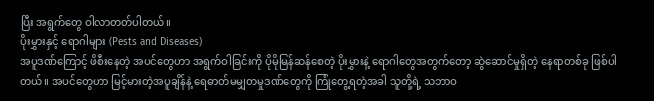ပြီး အရွက်တွေ ဝါလာတတ်ပါတယ်။
ပိုးမွှားနှင့် ရောဂါများ (Pests and Diseases)
အပူဒဏ်ကြောင့် ဖိစီးနေတဲ့ အပင်တွေဟာ အရွက်ဝါခြင်းကို ပိုမိုမြန်ဆန်စေတဲ့ ပိုးမွှားနဲ့ ရောဂါတွေအတွက်တော့ ဆွဲဆောင်မှုရှိတဲ့ နေရာတစ်ခု ဖြစ်ပါတယ်။ အပင်တွေဟာ မြင့်မားတဲ့အပူချိန်နဲ့ ရေဓာတ်မမျှတမှုဒဏ်တွေကို ကြုံတွေ့ရတဲ့အခါ သူတို့ရဲ့ သဘာဝ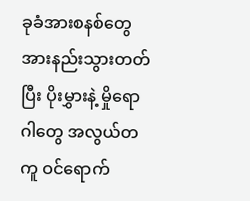ခုခံအားစနစ်တွေ အားနည်းသွားတတ်ပြီး ပိုးမွှားနဲ့ မှိုရောဂါတွေ အလွယ်တကူ ဝင်ရောက်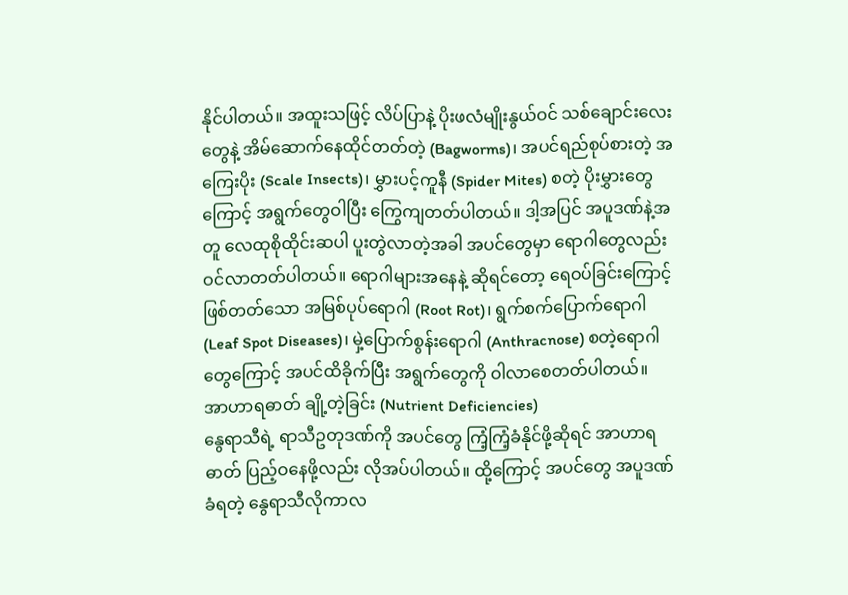နိုင်ပါတယ်။ အထူးသဖြင့် လိပ်ပြာနဲ့ ပိုးဖလံမျိုးနွယ်ဝင် သစ်ချောင်းလေးတွေနဲ့ အိမ်ဆောက်နေထိုင်တတ်တဲ့ (Bagworms)၊ အပင်ရည်စုပ်စားတဲ့ အကြေးပိုး (Scale Insects)၊ မွှားပင့်ကူနီ (Spider Mites) စတဲ့ ပိုးမွှားတွေကြောင့် အရွက်တွေဝါပြီး ကြွေကျတတ်ပါတယ်။ ဒါ့အပြင် အပူဒဏ်နဲ့အတူ လေထုစိုထိုင်းဆပါ ပူးတွဲလာတဲ့အခါ အပင်တွေမှာ ရောဂါတွေလည်း ဝင်လာတတ်ပါတယ်။ ရောဂါများအနေနဲ့ ဆိုရင်တော့ ရေဝပ်ခြင်းကြောင့်ဖြစ်တတ်သော အမြစ်ပုပ်ရောဂါ (Root Rot)၊ ရွက်စက်ပြောက်ရောဂါ (Leaf Spot Diseases)၊ မှဲ့ပြောက်စွန်းရောဂါ (Anthracnose) စတဲ့ရောဂါတွေကြောင့် အပင်ထိခိုက်ပြီး အရွက်တွေကို ဝါလာစေတတ်ပါတယ်။
အာဟာရဓာတ် ချို့တဲ့ခြင်း (Nutrient Deficiencies)
နွေရာသီရဲ့ ရာသီဥတုဒဏ်ကို အပင်တွေ ကြံ့ကြံ့ခံနိုင်ဖို့ဆိုရင် အာဟာရဓာတ် ပြည့်ဝနေဖို့လည်း လိုအပ်ပါတယ်။ ထို့ကြောင့် အပင်တွေ အပူဒဏ်ခံရတဲ့ နွေရာသီလိုကာလ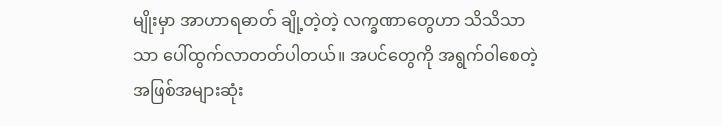မျိုးမှာ အာဟာရဓာတ် ချို့တဲ့တဲ့ လက္ခဏာတွေဟာ သိသိသာသာ ပေါ်ထွက်လာတတ်ပါတယ်။ အပင်တွေကို အရွက်ဝါစေတဲ့ အဖြစ်အများဆုံး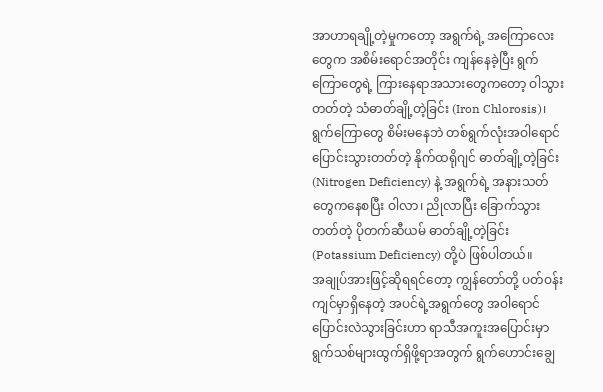အာဟာရချို့တဲ့မှုကတော့ အရွက်ရဲ့ အကြောလေးတွေက အစိမ်းရောင်အတိုင်း ကျန်နေခဲ့ပြီး ရွက်ကြောတွေရဲ့ ကြားနေရာအသားတွေကတော့ ဝါသွားတတ်တဲ့ သံဓာတ်ချို့တဲ့ခြင်း (Iron Chlorosis)၊ ရွက်ကြောတွေ စိမ်းမနေဘဲ တစ်ရွက်လုံးအဝါရောင် ပြောင်းသွားတတ်တဲ့ နိုက်ထရိုဂျင် ဓာတ်ချို့တဲ့ခြင်း (Nitrogen Deficiency) နဲ့ အရွက်ရဲ့ အနားသတ်တွေကနေစပြီး ဝါလာ၊ ညိုလာပြီး ခြောက်သွားတတ်တဲ့ ပိုတက်ဆီယမ် ဓာတ်ချို့တဲ့ခြင်း (Potassium Deficiency) တို့ပဲ ဖြစ်ပါတယ်။
အချုပ်အားဖြင့်ဆိုရရင်တော့ ကျွန်တော်တို့ ပတ်ဝန်းကျင်မှာရှိနေတဲ့ အပင်ရဲ့အရွက်တွေ အဝါရောင်ပြောင်းလဲသွားခြင်းဟာ ရာသီအကူးအပြောင်းမှာ ရွက်သစ်များထွက်ရှိဖို့ရာအတွက် ရွက်ဟောင်းချွေ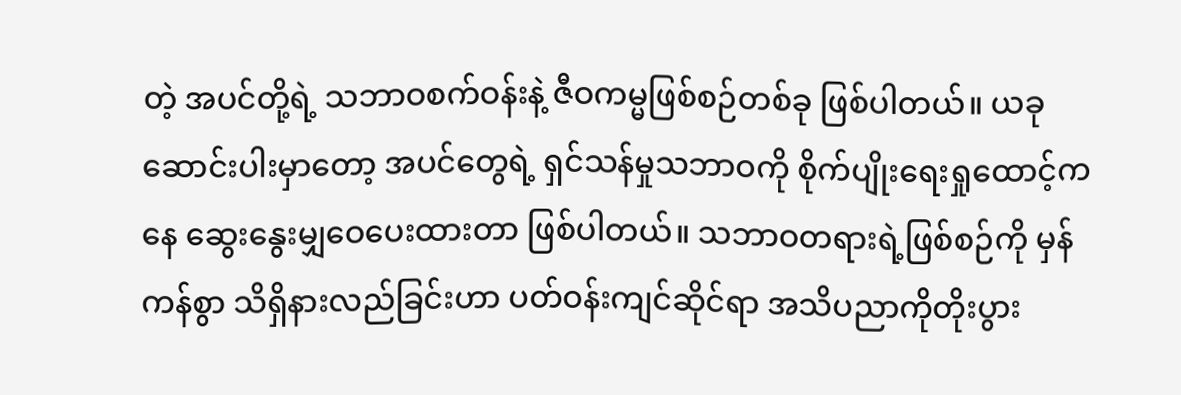တဲ့ အပင်တို့ရဲ့ သဘာဝစက်ဝန်းနဲ့ ဇီဝကမ္မဖြစ်စဉ်တစ်ခု ဖြစ်ပါတယ်။ ယခုဆောင်းပါးမှာတော့ အပင်တွေရဲ့ ရှင်သန်မှုသဘာဝကို စိုက်ပျိုးရေးရှုထောင့်ကနေ ဆွေးနွေးမျှဝေပေးထားတာ ဖြစ်ပါတယ်။ သဘာဝတရားရဲ့ဖြစ်စဉ်ကို မှန်ကန်စွာ သိရှိနားလည်ခြင်းဟာ ပတ်ဝန်းကျင်ဆိုင်ရာ အသိပညာကိုတိုးပွား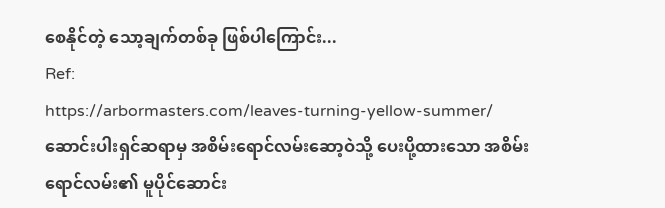စေနိုင်တဲ့ သော့ချက်တစ်ခု ဖြစ်ပါကြောင်း...
Ref:
https://arbormasters.com/leaves-turning-yellow-summer/
ဆောင်းပါးရှင်ဆရာမှ အစိမ်းရောင်လမ်းဆော့ဝဲသို့ ပေးပို့ထားသော အစိမ်းရောင်လမ်း၏ မူပိုင်ဆောင်း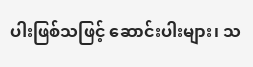ပါးဖြစ်သဖြင့် ဆောင်းပါးများ၊ သ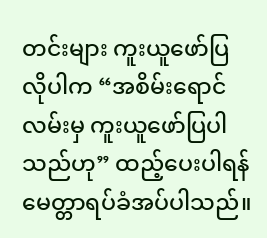တင်းများ ကူးယူဖော်ပြလိုပါက “အစိမ်းရောင်လမ်းမှ ကူးယူဖော်ပြပါသည်ဟု” ထည့်ပေးပါရန် မေတ္တာရပ်ခံအပ်ပါသည်။